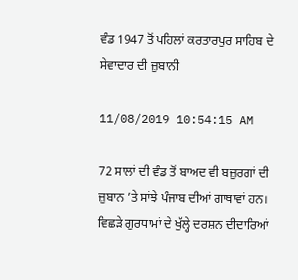ਵੰਡ 1947 ਤੋਂ ਪਹਿਲਾਂ ਕਰਤਾਰਪੁਰ ਸਾਹਿਬ ਦੇ ਸੇਵਾਦਾਰ ਦੀ ਜ਼ੁਬਾਨੀ

11/08/2019 10:54:15 AM

72 ਸਾਲਾਂ ਦੀ ਵੰਡ ਤੋਂ ਬਾਅਦ ਵੀ ਬਜ਼ੁਰਗਾਂ ਦੀ ਜ਼ੁਬਾਨ ’ਤੇ ਸਾਂਝੇ ਪੰਜਾਬ ਦੀਆਂ ਗਾਥਾਵਾਂ ਹਨ। ਵਿਛੜੇ ਗੁਰਧਾਮਾਂ ਦੇ ਖੁੱਲ੍ਹੇ ਦਰਸ਼ਨ ਦੀਦਾਰਿਆਂ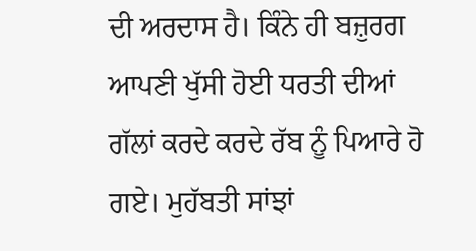ਦੀ ਅਰਦਾਸ ਹੈ। ਕਿੰਨੇ ਹੀ ਬਜ਼ੁਰਗ ਆਪਣੀ ਖੁੱਸੀ ਹੋਈ ਧਰਤੀ ਦੀਆਂ ਗੱਲਾਂ ਕਰਦੇ ਕਰਦੇ ਰੱਬ ਨੂੰ ਪਿਆਰੇ ਹੋ ਗਏ। ਮੁਹੱਬਤੀ ਸਾਂਝਾਂ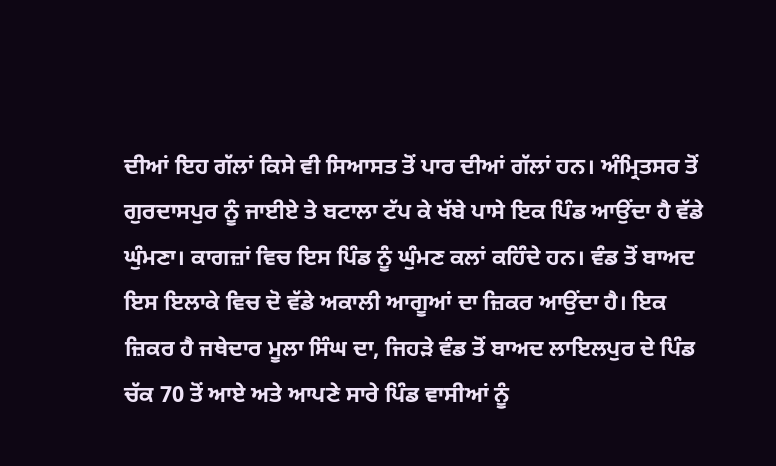ਦੀਆਂ ਇਹ ਗੱਲਾਂ ਕਿਸੇ ਵੀ ਸਿਆਸਤ ਤੋਂ ਪਾਰ ਦੀਆਂ ਗੱਲਾਂ ਹਨ। ਅੰਮ੍ਰਿਤਸਰ ਤੋਂ ਗੁਰਦਾਸਪੁਰ ਨੂੰ ਜਾਈਏ ਤੇ ਬਟਾਲਾ ਟੱਪ ਕੇ ਖੱਬੇ ਪਾਸੇ ਇਕ ਪਿੰਡ ਆਉਂਦਾ ਹੈ ਵੱਡੇ ਘੁੰਮਣਾ। ਕਾਗਜ਼ਾਂ ਵਿਚ ਇਸ ਪਿੰਡ ਨੂੰ ਘੁੰਮਣ ਕਲਾਂ ਕਹਿੰਦੇ ਹਨ। ਵੰਡ ਤੋਂ ਬਾਅਦ ਇਸ ਇਲਾਕੇ ਵਿਚ ਦੋ ਵੱਡੇ ਅਕਾਲੀ ਆਗੂਆਂ ਦਾ ਜ਼ਿਕਰ ਆਉਂਦਾ ਹੈ। ਇਕ ਜ਼ਿਕਰ ਹੈ ਜਥੇਦਾਰ ਮੂਲਾ ਸਿੰਘ ਦਾ, ਜਿਹੜੇ ਵੰਡ ਤੋਂ ਬਾਅਦ ਲਾਇਲਪੁਰ ਦੇ ਪਿੰਡ ਚੱਕ 70 ਤੋਂ ਆਏ ਅਤੇ ਆਪਣੇ ਸਾਰੇ ਪਿੰਡ ਵਾਸੀਆਂ ਨੂੰ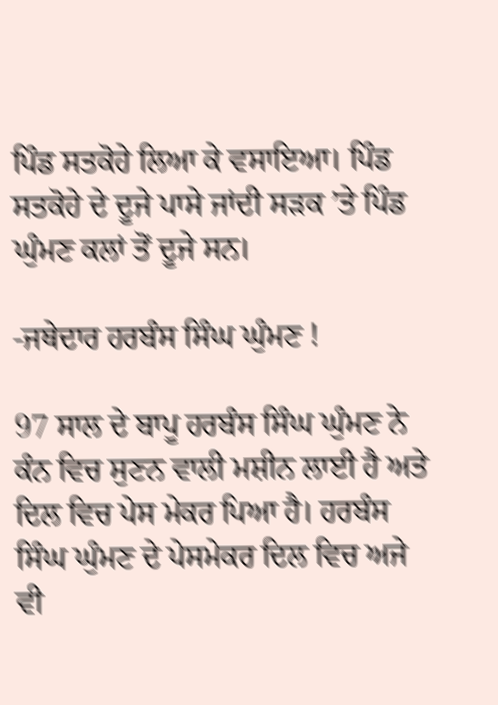ਪਿੰਡ ਸਤਕੋਹੇ ਲਿਆ ਕੇ ਵਸਾਇਆ। ਪਿੰਡ ਸਤਕੋਹੇ ਦੇ ਦੂਜੇ ਪਾਸੇ ਜਾਂਦੀ ਸੜਕ ’ਤੇ ਪਿੰਡ ਘੁੰਮਣ ਕਲਾਂ ਤੋਂ ਦੂਜੇ ਸਨ।

-ਜਥੇਦਾਰ ਹਰਬੰਸ ਸਿੰਘ ਘੁੰਮਣ !

97 ਸਾਲ ਦੇ ਬਾਪੂ ਹਰਬੰਸ ਸਿੰਘ ਘੁੰਮਣ ਨੇ ਕੰਨ ਵਿਚ ਸੁਣਨ ਵਾਲੀ ਮਸ਼ੀਨ ਲਾਈ ਹੈ ਅਤੇ ਦਿਲ ਵਿਚ ਪੇਸ ਮੇਕਰ ਪਿਆ ਹੈ। ਹਰਬੰਸ ਸਿੰਘ ਘੁੰਮਣ ਦੇ ਪੇਸਮੇਕਰ ਦਿਲ ਵਿਚ ਅਜੇ ਵੀ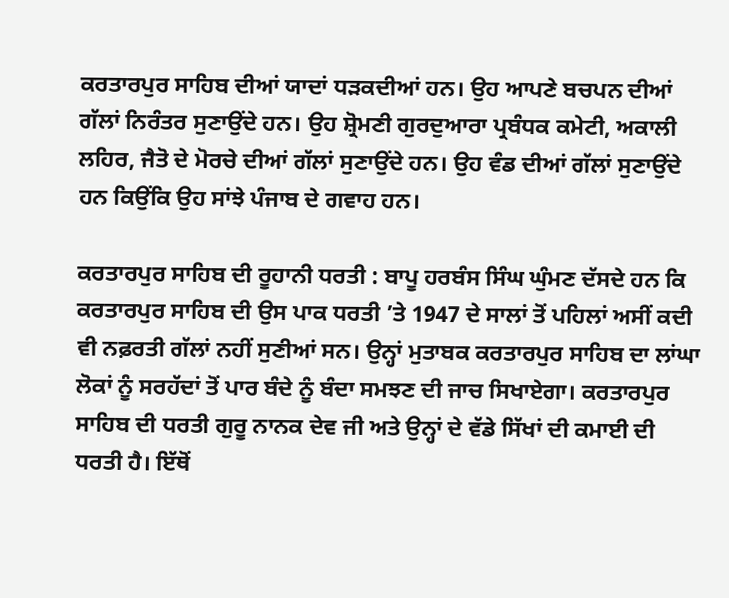ਕਰਤਾਰਪੁਰ ਸਾਹਿਬ ਦੀਆਂ ਯਾਦਾਂ ਧੜਕਦੀਆਂ ਹਨ। ਉਹ ਆਪਣੇ ਬਚਪਨ ਦੀਆਂ ਗੱਲਾਂ ਨਿਰੰਤਰ ਸੁਣਾਉਂਦੇ ਹਨ। ਉਹ ਸ਼੍ਰੋਮਣੀ ਗੁਰਦੁਆਰਾ ਪ੍ਰਬੰਧਕ ਕਮੇਟੀ, ਅਕਾਲੀ ਲਹਿਰ, ਜੈਤੋ ਦੇ ਮੋਰਚੇ ਦੀਆਂ ਗੱਲਾਂ ਸੁਣਾਉਂਦੇ ਹਨ। ਉਹ ਵੰਡ ਦੀਆਂ ਗੱਲਾਂ ਸੁਣਾਉਂਦੇ ਹਨ ਕਿਉਂਕਿ ਉਹ ਸਾਂਝੇ ਪੰਜਾਬ ਦੇ ਗਵਾਹ ਹਨ।

ਕਰਤਾਰਪੁਰ ਸਾਹਿਬ ਦੀ ਰੂਹਾਨੀ ਧਰਤੀ : ਬਾਪੂ ਹਰਬੰਸ ਸਿੰਘ ਘੁੰਮਣ ਦੱਸਦੇ ਹਨ ਕਿ ਕਰਤਾਰਪੁਰ ਸਾਹਿਬ ਦੀ ਉਸ ਪਾਕ ਧਰਤੀ ’ਤੇ 1947 ਦੇ ਸਾਲਾਂ ਤੋਂ ਪਹਿਲਾਂ ਅਸੀਂ ਕਦੀ ਵੀ ਨਫ਼ਰਤੀ ਗੱਲਾਂ ਨਹੀਂ ਸੁਣੀਆਂ ਸਨ। ਉਨ੍ਹਾਂ ਮੁਤਾਬਕ ਕਰਤਾਰਪੁਰ ਸਾਹਿਬ ਦਾ ਲਾਂਘਾ ਲੋਕਾਂ ਨੂੰ ਸਰਹੱਦਾਂ ਤੋਂ ਪਾਰ ਬੰਦੇ ਨੂੰ ਬੰਦਾ ਸਮਝਣ ਦੀ ਜਾਚ ਸਿਖਾਏਗਾ। ਕਰਤਾਰਪੁਰ ਸਾਹਿਬ ਦੀ ਧਰਤੀ ਗੁਰੂ ਨਾਨਕ ਦੇਵ ਜੀ ਅਤੇ ਉਨ੍ਹਾਂ ਦੇ ਵੱਡੇ ਸਿੱਖਾਂ ਦੀ ਕਮਾਈ ਦੀ ਧਰਤੀ ਹੈ। ਇੱਥੋਂ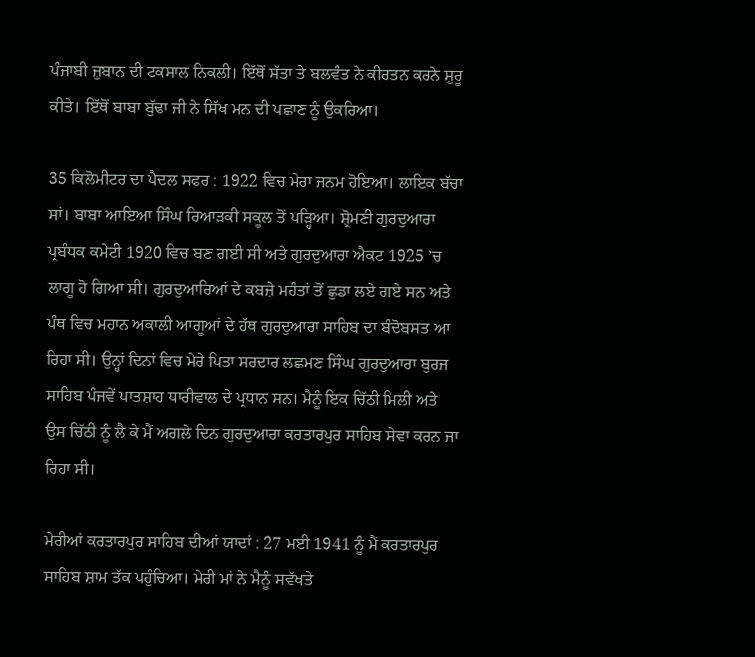ਪੰਜਾਬੀ ਜ਼ੁਬਾਨ ਦੀ ਟਕਸਾਲ ਨਿਕਲੀ। ਇੱਥੋਂ ਸੱਤਾ ਤੇ ਬਲਵੰਤ ਨੇ ਕੀਰਤਨ ਕਰਨੇ ਸ਼ੁਰੂ ਕੀਤੇ। ਇੱਥੋਂ ਬਾਬਾ ਬੁੱਢਾ ਜੀ ਨੇ ਸਿੱਖ ਮਨ ਦੀ ਪਛਾਣ ਨੂੰ ਉਕਰਿਆ।

35 ਕਿਲੋਮੀਟਰ ਦਾ ਪੈਦਲ ਸਫਰ : 1922 ਵਿਚ ਮੇਰਾ ਜਨਮ ਹੋਇਆ। ਲਾਇਕ ਬੱਚਾ ਸਾਂ। ਬਾਬਾ ਆਇਆ ਸਿੰਘ ਰਿਆੜਕੀ ਸਕੂਲ ਤੋਂ ਪੜ੍ਹਿਆ। ਸ਼੍ਰੋਮਣੀ ਗੁਰਦੁਆਰਾ ਪ੍ਰਬੰਧਕ ਕਮੇਟੀ 1920 ਵਿਚ ਬਣ ਗਈ ਸੀ ਅਤੇ ਗੁਰਦੁਆਰਾ ਐਕਟ 1925 ’ਚ ਲਾਗੂ ਹੋ ਗਿਆ ਸੀ। ਗੁਰਦੁਆਰਿਆਂ ਦੇ ਕਬਜ਼ੇ ਮਹੰਤਾਂ ਤੋਂ ਛੁਡਾ ਲਏ ਗਏ ਸਨ ਅਤੇ ਪੰਥ ਵਿਚ ਮਹਾਨ ਅਕਾਲੀ ਆਗੂਆਂ ਦੇ ਹੱਥ ਗੁਰਦੁਆਰਾ ਸਾਹਿਬ ਦਾ ਬੰਦੋਬਸਤ ਆ ਰਿਹਾ ਸੀ। ਉਨ੍ਹਾਂ ਦਿਨਾਂ ਵਿਚ ਮੇਰੇ ਪਿਤਾ ਸਰਦਾਰ ਲਛਮਣ ਸਿੰਘ ਗੁਰਦੁਆਰਾ ਬੁਰਜ ਸਾਹਿਬ ਪੰਜਵੇਂ ਪਾਤਸ਼ਾਹ ਧਾਰੀਵਾਲ ਦੇ ਪ੍ਰਧਾਨ ਸਨ। ਮੈਨੂੰ ਇਕ ਚਿੱਠੀ ਮਿਲੀ ਅਤੇ ਉਸ ਚਿੱਠੀ ਨੂੰ ਲੈ ਕੇ ਮੈਂ ਅਗਲੇ ਦਿਨ ਗੁਰਦੁਆਰਾ ਕਰਤਾਰਪੁਰ ਸਾਹਿਬ ਸੇਵਾ ਕਰਨ ਜਾ ਰਿਹਾ ਸੀ।

ਮੇਰੀਆਂ ਕਰਤਾਰਪੁਰ ਸਾਹਿਬ ਦੀਆਂ ਯਾਦਾਂ : 27 ਮਈ 1941 ਨੂੰ ਮੈਂ ਕਰਤਾਰਪੁਰ ਸਾਹਿਬ ਸ਼ਾਮ ਤੱਕ ਪਹੁੰਚਿਆ। ਮੇਰੀ ਮਾਂ ਨੇ ਮੈਨੂੰ ਸਵੱਖਤੇ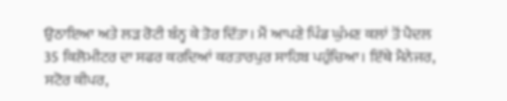ਉਠਾਇਆ ਅਤੇ ਲੜ ਰੋਟੀ ਬੰਨ੍ਹ ਕੇ ਤੋਰ ਦਿੱਤਾ। ਮੈਂ ਆਪਣੇ ਪਿੰਡ ਘੁੰਮਣ ਕਲਾਂ ਤੋਂ ਪੈਦਲ 35 ਕਿਲੋਮੀਟਰ ਦਾ ਸਫਰ ਕਰਦਿਆਂ ਕਰਤਾਰਪੁਰ ਸਾਹਿਬ ਪਹੁੰਚਿਆ। ਇੱਥੇ ਮੈਨੇਜਰ, ਸਟੋਰ ਕੀਪਰ,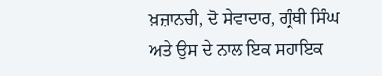ਖ਼ਜ਼ਾਨਚੀ, ਦੋ ਸੇਵਾਦਾਰ, ਗ੍ਰੰਥੀ ਸਿੰਘ ਅਤੇ ਉਸ ਦੇ ਨਾਲ ਇਕ ਸਹਾਇਕ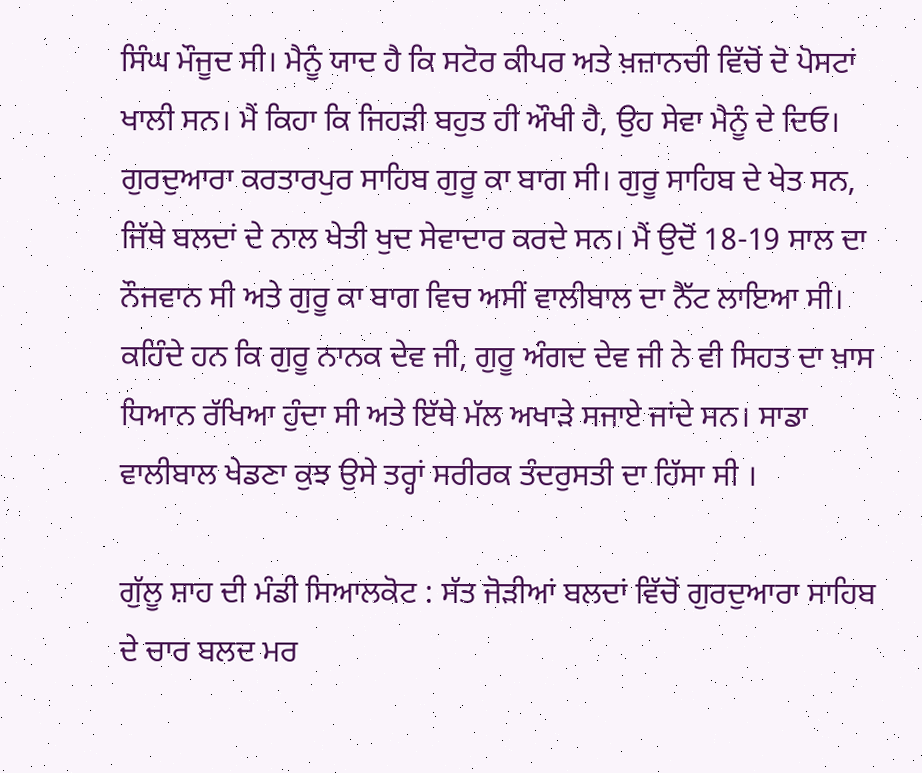ਸਿੰਘ ਮੌਜੂਦ ਸੀ। ਮੈਨੂੰ ਯਾਦ ਹੈ ਕਿ ਸਟੋਰ ਕੀਪਰ ਅਤੇ ਖ਼ਜ਼ਾਨਚੀ ਵਿੱਚੋਂ ਦੋ ਪੋਸਟਾਂ ਖਾਲੀ ਸਨ। ਮੈਂ ਕਿਹਾ ਕਿ ਜਿਹੜੀ ਬਹੁਤ ਹੀ ਔਖੀ ਹੈ, ਉਹ ਸੇਵਾ ਮੈਨੂੰ ਦੇ ਦਿਓ। ਗੁਰਦੁਆਰਾ ਕਰਤਾਰਪੁਰ ਸਾਹਿਬ ਗੁਰੂ ਕਾ ਬਾਗ ਸੀ। ਗੁਰੂ ਸਾਹਿਬ ਦੇ ਖੇਤ ਸਨ, ਜਿੱਥੇ ਬਲਦਾਂ ਦੇ ਨਾਲ ਖੇਤੀ ਖੁਦ ਸੇਵਾਦਾਰ ਕਰਦੇ ਸਨ। ਮੈਂ ਉਦੋਂ 18-19 ਸਾਲ ਦਾ ਨੌਜਵਾਨ ਸੀ ਅਤੇ ਗੁਰੂ ਕਾ ਬਾਗ ਵਿਚ ਅਸੀਂ ਵਾਲੀਬਾਲ ਦਾ ਨੈੱਟ ਲਾਇਆ ਸੀ। ਕਹਿੰਦੇ ਹਨ ਕਿ ਗੁਰੂ ਨਾਨਕ ਦੇਵ ਜੀ, ਗੁਰੂ ਅੰਗਦ ਦੇਵ ਜੀ ਨੇ ਵੀ ਸਿਹਤ ਦਾ ਖ਼ਾਸ ਧਿਆਨ ਰੱਖਿਆ ਹੁੰਦਾ ਸੀ ਅਤੇ ਇੱਥੇ ਮੱਲ ਅਖਾੜੇ ਸਜਾਏ ਜਾਂਦੇ ਸਨ। ਸਾਡਾ ਵਾਲੀਬਾਲ ਖੇਡਣਾ ਕੁਝ ਉਸੇ ਤਰ੍ਹਾਂ ਸਰੀਰਕ ਤੰਦਰੁਸਤੀ ਦਾ ਹਿੱਸਾ ਸੀ ।

ਗੁੱਲੂ ਸ਼ਾਹ ਦੀ ਮੰਡੀ ਸਿਆਲਕੋਟ : ਸੱਤ ਜੋੜੀਆਂ ਬਲਦਾਂ ਵਿੱਚੋਂ ਗੁਰਦੁਆਰਾ ਸਾਹਿਬ ਦੇ ਚਾਰ ਬਲਦ ਮਰ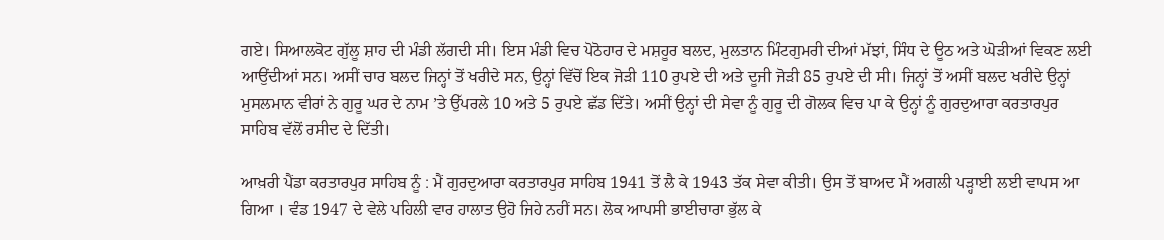ਗਏ। ਸਿਆਲਕੋਟ ਗੁੱਲੂ ਸ਼ਾਹ ਦੀ ਮੰਡੀ ਲੱਗਦੀ ਸੀ। ਇਸ ਮੰਡੀ ਵਿਚ ਪੋਠੋਹਾਰ ਦੇ ਮਸ਼ਹੂਰ ਬਲਦ, ਮੁਲਤਾਨ ਮਿੰਟਗੁਮਰੀ ਦੀਆਂ ਮੱਝਾਂ, ਸਿੰਧ ਦੇ ਊਠ ਅਤੇ ਘੋੜੀਆਂ ਵਿਕਣ ਲਈ ਆਉਂਦੀਆਂ ਸਨ। ਅਸੀਂ ਚਾਰ ਬਲਦ ਜਿਨ੍ਹਾਂ ਤੋਂ ਖਰੀਦੇ ਸਨ, ਉਨ੍ਹਾਂ ਵਿੱਚੋਂ ਇਕ ਜੋੜੀ 110 ਰੁਪਏ ਦੀ ਅਤੇ ਦੂਜੀ ਜੋੜੀ 85 ਰੁਪਏ ਦੀ ਸੀ। ਜਿਨ੍ਹਾਂ ਤੋਂ ਅਸੀਂ ਬਲਦ ਖਰੀਦੇ ਉਨ੍ਹਾਂ ਮੁਸਲਮਾਨ ਵੀਰਾਂ ਨੇ ਗੁਰੂ ਘਰ ਦੇ ਨਾਮ ’ਤੇ ਉੱਪਰਲੇ 10 ਅਤੇ 5 ਰੁਪਏ ਛੱਡ ਦਿੱਤੇ। ਅਸੀਂ ਉਨ੍ਹਾਂ ਦੀ ਸੇਵਾ ਨੂੰ ਗੁਰੂ ਦੀ ਗੋਲਕ ਵਿਚ ਪਾ ਕੇ ਉਨ੍ਹਾਂ ਨੂੰ ਗੁਰਦੁਆਰਾ ਕਰਤਾਰਪੁਰ ਸਾਹਿਬ ਵੱਲੋਂ ਰਸੀਦ ਦੇ ਦਿੱਤੀ।

ਆਖ਼ਰੀ ਪੈਂਡਾ ਕਰਤਾਰਪੁਰ ਸਾਹਿਬ ਨੂੰ : ਮੈਂ ਗੁਰਦੁਆਰਾ ਕਰਤਾਰਪੁਰ ਸਾਹਿਬ 1941 ਤੋਂ ਲੈ ਕੇ 1943 ਤੱਕ ਸੇਵਾ ਕੀਤੀ। ਉਸ ਤੋਂ ਬਾਅਦ ਮੈਂ ਅਗਲੀ ਪੜ੍ਹਾਈ ਲਈ ਵਾਪਸ ਆ ਗਿਆ । ਵੰਡ 1947 ਦੇ ਵੇਲੇ ਪਹਿਲੀ ਵਾਰ ਹਾਲਾਤ ਉਹੋ ਜਿਹੇ ਨਹੀਂ ਸਨ। ਲੋਕ ਆਪਸੀ ਭਾਈਚਾਰਾ ਭੁੱਲ ਕੇ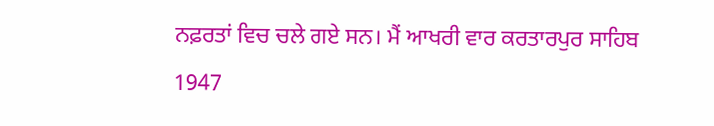ਨਫ਼ਰਤਾਂ ਵਿਚ ਚਲੇ ਗਏ ਸਨ। ਮੈਂ ਆਖਰੀ ਵਾਰ ਕਰਤਾਰਪੁਰ ਸਾਹਿਬ 1947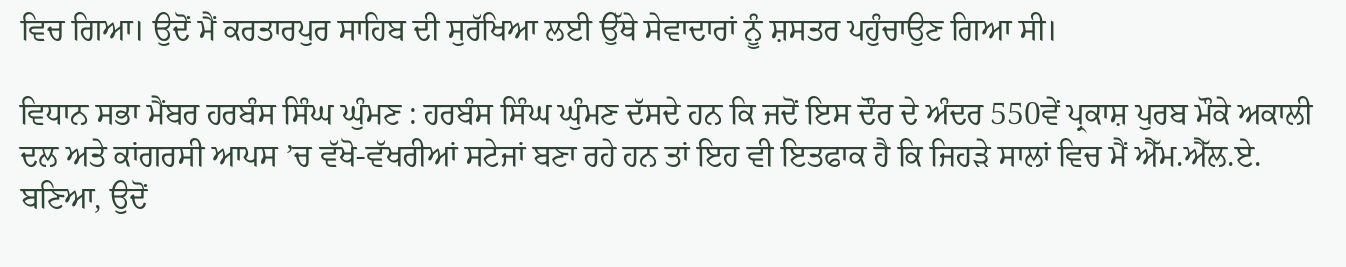ਵਿਚ ਗਿਆ। ਉਦੋਂ ਮੈਂ ਕਰਤਾਰਪੁਰ ਸਾਹਿਬ ਦੀ ਸੁਰੱਖਿਆ ਲਈ ਉੱਥੇ ਸੇਵਾਦਾਰਾਂ ਨੂੰ ਸ਼ਸਤਰ ਪਹੁੰਚਾਉਣ ਗਿਆ ਸੀ।

ਵਿਧਾਨ ਸਭਾ ਮੈਂਬਰ ਹਰਬੰਸ ਸਿੰਘ ਘੁੰਮਣ : ਹਰਬੰਸ ਸਿੰਘ ਘੁੰਮਣ ਦੱਸਦੇ ਹਨ ਕਿ ਜਦੋਂ ਇਸ ਦੌਰ ਦੇ ਅੰਦਰ 550ਵੇਂ ਪ੍ਰਕਾਸ਼ ਪੁਰਬ ਮੌਕੇ ਅਕਾਲੀ ਦਲ ਅਤੇ ਕਾਂਗਰਸੀ ਆਪਸ ’ਚ ਵੱਖੋ-ਵੱਖਰੀਆਂ ਸਟੇਜਾਂ ਬਣਾ ਰਹੇ ਹਨ ਤਾਂ ਇਹ ਵੀ ਇਤਫਾਕ ਹੈ ਕਿ ਜਿਹੜੇ ਸਾਲਾਂ ਵਿਚ ਮੈਂ ਐੱਮ.ਐੱਲ.ਏ. ਬਣਿਆ, ਉਦੋਂ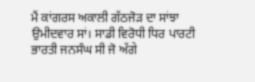ਮੈਂ ਕਾਂਗਰਸ ਅਕਾਲੀ ਗੱਠਜੋੜ ਦਾ ਸਾਂਝਾ ਉਮੀਦਵਾਰ ਸਾਂ। ਸਾਡੀ ਵਿਰੋਧੀ ਧਿਰ ਪਾਰਟੀ ਭਾਰਤੀ ਜਨਸੰਘ ਸੀ ਜੋ ਅੱਗੇ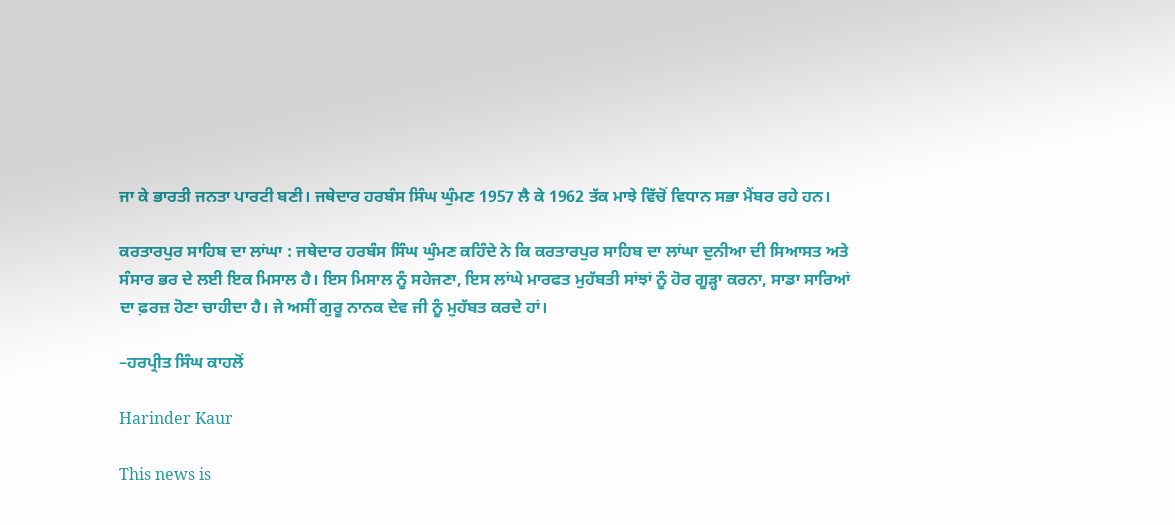ਜਾ ਕੇ ਭਾਰਤੀ ਜਨਤਾ ਪਾਰਟੀ ਬਣੀ। ਜਥੇਦਾਰ ਹਰਬੰਸ ਸਿੰਘ ਘੁੰਮਣ 1957 ਲੈ ਕੇ 1962 ਤੱਕ ਮਾਝੇ ਵਿੱਚੋਂ ਵਿਧਾਨ ਸਭਾ ਮੈਂਬਰ ਰਹੇ ਹਨ।

ਕਰਤਾਰਪੁਰ ਸਾਹਿਬ ਦਾ ਲਾਂਘਾ : ਜਥੇਦਾਰ ਹਰਬੰਸ ਸਿੰਘ ਘੁੰਮਣ ਕਹਿੰਦੇ ਨੇ ਕਿ ਕਰਤਾਰਪੁਰ ਸਾਹਿਬ ਦਾ ਲਾਂਘਾ ਦੁਨੀਆ ਦੀ ਸਿਆਸਤ ਅਤੇ ਸੰਸਾਰ ਭਰ ਦੇ ਲਈ ਇਕ ਮਿਸਾਲ ਹੈ। ਇਸ ਮਿਸਾਲ ਨੂੰ ਸਹੇਜਣਾ, ਇਸ ਲਾਂਘੇ ਮਾਰਫਤ ਮੁਹੱਬਤੀ ਸਾਂਝਾਂ ਨੂੰ ਹੋਰ ਗੂੜ੍ਹਾ ਕਰਨਾ, ਸਾਡਾ ਸਾਰਿਆਂ ਦਾ ਫ਼ਰਜ਼ ਹੋਣਾ ਚਾਹੀਦਾ ਹੈ। ਜੇ ਅਸੀਂ ਗੁਰੂ ਨਾਨਕ ਦੇਵ ਜੀ ਨੂੰ ਮੁਹੱਬਤ ਕਰਦੇ ਹਾਂ।

–ਹਰਪ੍ਰੀਤ ਸਿੰਘ ਕਾਹਲੋਂ

Harinder Kaur

This news is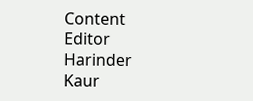Content Editor Harinder Kaur